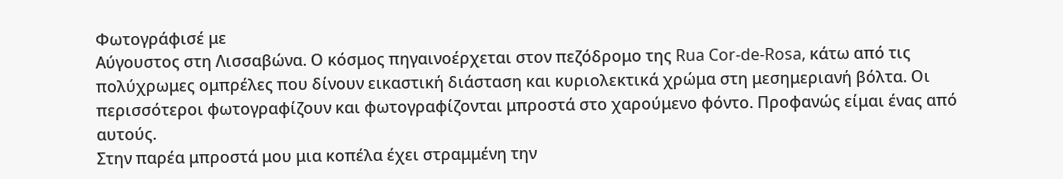Φωτογράφισέ με
Αύγουστος στη Λισσαβώνα. Ο κόσμος πηγαινοέρχεται στον πεζόδρομο της Rua Cor-de-Rosa, κάτω από τις πολύχρωμες ομπρέλες που δίνουν εικαστική διάσταση και κυριολεκτικά χρώμα στη μεσημεριανή βόλτα. Οι περισσότεροι φωτογραφίζουν και φωτογραφίζονται μπροστά στο χαρούμενο φόντο. Προφανώς είμαι ένας από αυτούς.
Στην παρέα μπροστά μου μια κοπέλα έχει στραμμένη την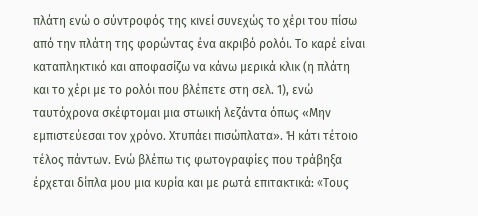πλάτη ενώ ο σύντροφός της κινεί συνεχώς το χέρι του πίσω από την πλάτη της φορώντας ένα ακριβό ρολόι. Το καρέ είναι καταπληκτικό και αποφασίζω να κάνω μερικά κλικ (η πλάτη και το χέρι με το ρολόι που βλέπετε στη σελ. 1), ενώ ταυτόχρονα σκέφτομαι μια στωική λεζάντα όπως «Μην εμπιστεύεσαι τον χρόνο. Χτυπάει πισώπλατα». Ή κάτι τέτοιο τέλος πάντων. Ενώ βλέπω τις φωτογραφίες που τράβηξα έρχεται δίπλα μου μια κυρία και με ρωτά επιτακτικά: «Tους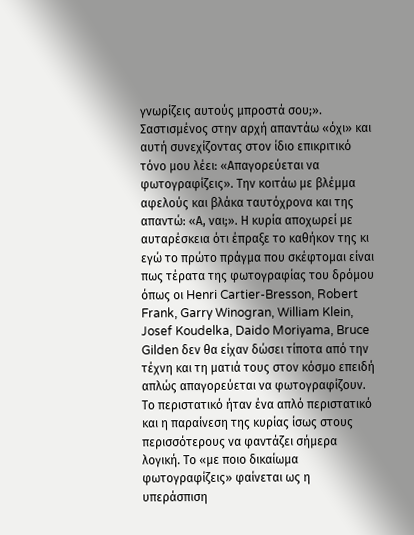γνωρίζεις αυτούς μπροστά σου;».
Σαστισμένος στην αρχή απαντάω «όχι» και αυτή συνεχίζοντας στον ίδιο επικριτικό τόνο μου λέει: «Απαγορεύεται να φωτογραφίζεις». Την κοιτάω με βλέμμα αφελούς και βλάκα ταυτόχρονα και της απαντώ: «Α, ναι;». Η κυρία αποχωρεί με αυταρέσκεια ότι έπραξε το καθήκον της κι εγώ το πρώτο πράγμα που σκέφτομαι είναι πως τέρατα της φωτογραφίας του δρόμου όπως οι Henri Cartier-Bresson, Robert Frank, Garry Winogran, William Klein, Josef Koudelka, Daido Moriyama, Bruce Gilden δεν θα είχαν δώσει τίποτα από την τέχνη και τη ματιά τους στον κόσμο επειδή απλώς απαγορεύεται να φωτογραφίζουν.
Το περιστατικό ήταν ένα απλό περιστατικό και η παραίνεση της κυρίας ίσως στους περισσότερους να φαντάζει σήμερα λογική. Το «με ποιο δικαίωμα φωτογραφίζεις» φαίνεται ως η υπεράσπιση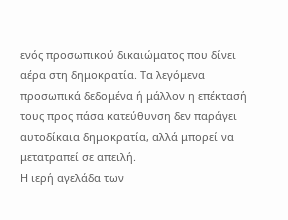ενός προσωπικού δικαιώματος που δίνει αέρα στη δημοκρατία. Τα λεγόμενα προσωπικά δεδομένα ή μάλλον η επέκτασή τους προς πάσα κατεύθυνση δεν παράγει αυτοδίκαια δημοκρατία, αλλά μπορεί να μετατραπεί σε απειλή.
Η ιερή αγελάδα των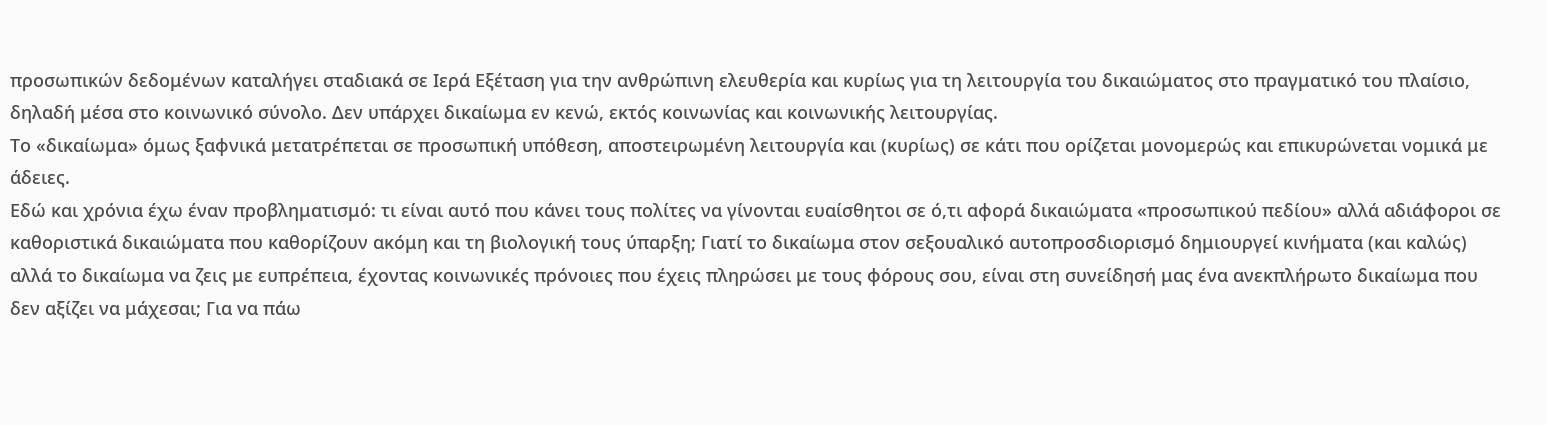προσωπικών δεδομένων καταλήγει σταδιακά σε Ιερά Εξέταση για την ανθρώπινη ελευθερία και κυρίως για τη λειτουργία του δικαιώματος στo πραγματικό του πλαίσιo, δηλαδή μέσα στο κοινωνικό σύνολο. Δεν υπάρχει δικαίωμα εν κενώ, εκτός κοινωνίας και κοινωνικής λειτουργίας.
Το «δικαίωμα» όμως ξαφνικά μετατρέπεται σε προσωπική υπόθεση, αποστειρωμένη λειτουργία και (κυρίως) σε κάτι που ορίζεται μονομερώς και επικυρώνεται νομικά με άδειες.
Εδώ και χρόνια έχω έναν προβληματισμό: τι είναι αυτό που κάνει τους πολίτες να γίνονται ευαίσθητοι σε ό,τι αφορά δικαιώματα «προσωπικού πεδίου» αλλά αδιάφοροι σε καθοριστικά δικαιώματα που καθορίζουν ακόμη και τη βιολογική τους ύπαρξη; Γιατί το δικαίωμα στον σεξουαλικό αυτοπροσδιορισμό δημιουργεί κινήματα (και καλώς) αλλά το δικαίωμα να ζεις με ευπρέπεια, έχοντας κοινωνικές πρόνοιες που έχεις πληρώσει με τους φόρους σου, είναι στη συνείδησή μας ένα ανεκπλήρωτο δικαίωμα που δεν αξίζει να μάχεσαι; Για να πάω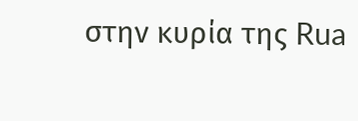στην κυρία της Rua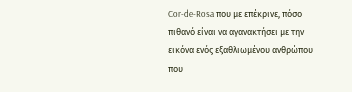Cor-de-Rosa που με επέκρινε, πόσο πιθανό είναι να αγανακτήσει με την εικόνα ενός εξαθλιωμένου ανθρώπου που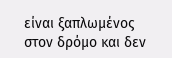είναι ξαπλωμένος στον δρόμο και δεν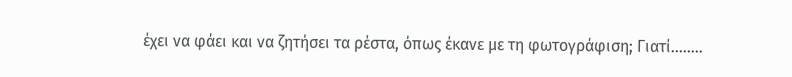έχει να φάει και να ζητήσει τα ρέστα, όπως έκανε με τη φωτογράφιση; Γιατί........